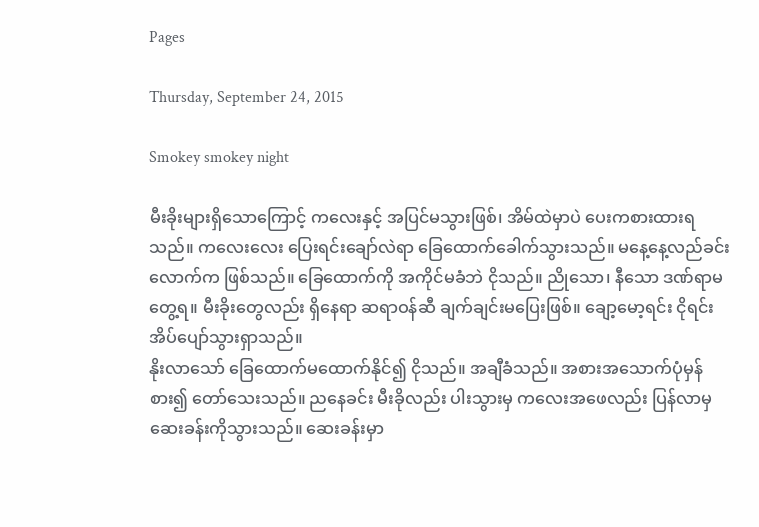Pages

Thursday, September 24, 2015

Smokey smokey night

မီးခိုးများရှိသောကြောင့် ကလေးနှင့် အပြင်မသွားဖြစ်၊ အိမ်ထဲမှာပဲ ပေးကစားထားရသည်။ ကလေးလေး ပြေးရင်းချော်လဲရာ ခြေထောက်ခေါက်သွားသည်။ မနေ့နေ့လည်ခင်းလောက်က ဖြစ်သည်။ ခြေထောက်ကို အကိုင်မခံဘဲ ငိုသည်။ ညိုသော၊ နီသော ဒဏ်ရာမတွေ့ရ။ မီးခိုးတွေလည်း ရှိနေရာ ဆရာဝန်ဆီ ချက်ချင်းမပြေးဖြစ်။ ချော့မော့ရင်း ငိုရင်း အိပ်ပျော်သွားရှာသည်။
နိုးလာသော် ခြေထောက်မထောက်နိုင်၍ ငိုသည်။ အချီခံသည်။ အစားအသောက်ပုံမှန်စား၍ တော်သေးသည်။ ညနေခင်း မီးခိုလည်း ပါးသွားမှ ကလေးအဖေလည်း ပြန်လာမှ ဆေးခန်းကိုသွားသည်။ ဆေးခန်းမှာ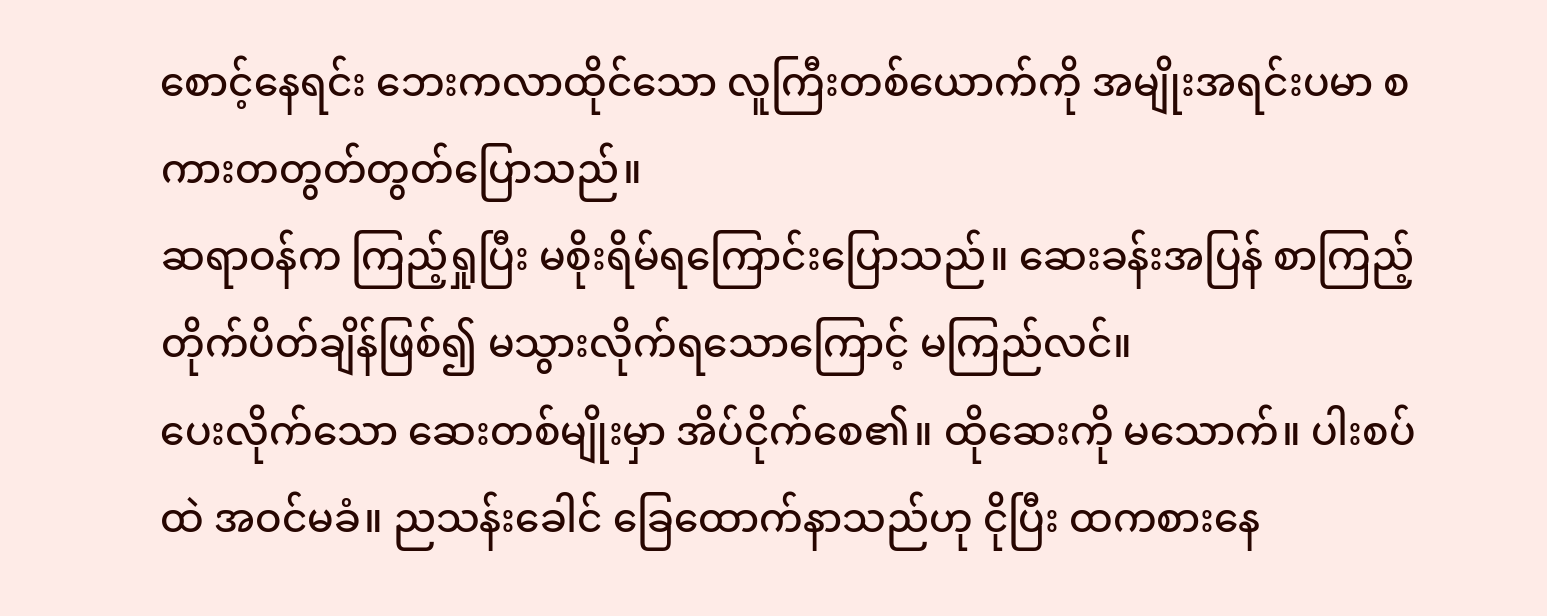စောင့်နေရင်း ဘေးကလာထိုင်သော လူကြီးတစ်ယောက်ကို အမျိုးအရင်းပမာ စကားတတွတ်တွတ်ပြောသည်။
ဆရာဝန်က ကြည့်ရှုပြီး မစိုးရိမ်ရကြောင်းပြောသည်။ ဆေးခန်းအပြန် စာကြည့်တိုက်ပိတ်ချိန်ဖြစ်၍ မသွားလိုက်ရသောကြောင့် မကြည်လင်။
ပေးလိုက်သော ဆေးတစ်မျိုးမှာ အိပ်ငိုက်စေ၏။ ထိုဆေးကို မသောက်။ ပါးစပ်ထဲ အဝင်မခံ။ ညသန်းခေါင် ခြေထောက်နာသည်ဟု ငိုပြီး ထကစားနေ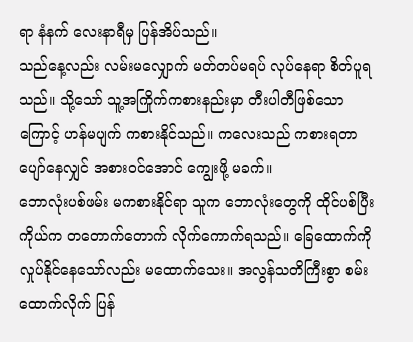ရာ နံနက် လေးနာရီမှ ပြန်အိပ်သည်။
သည်နေ့လည်း လမ်းမလျှောက် မတ်တပ်မရပ် လုပ်နေရာ စိတ်ပူရသည်။ သို့သော် သူ့အကြိုက်ကစားနည်းမှာ တီးပါတီဖြစ်သောကြောင့် ဟန်မပျက် ကစားနိုင်သည်။ ကလေးသည် ကစားရတာပျော်နေလျှင် အစားဝင်အောင် ကျွေးဖို့ မခက်။
ဘောလုံးပစ်ဖမ်း မကစားနိုင်ရာ သူက ဘောလုံးတွေကို ထိုင်ပစ်ပြီး ကိုယ်က တတောက်တောက် လိုက်ကောက်ရသည်။ ခြေထောက်ကို လှုပ်နိုင်နေသော်လည်း မထောက်သေး။ အလွန်သတိကြီးစွာ စမ်းထောက်လိုက် ပြန်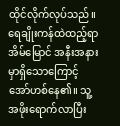ထိုင်လိုက်လုပ်သည်။
ရေချိုးကန်ထဲထည့်ရာ အိမ်မြောင် အနီးအနားမှာရှိသောကြောင့် အော်ဟစ်နေ၏။ သူ့အဖိုးရောက်လာပြီး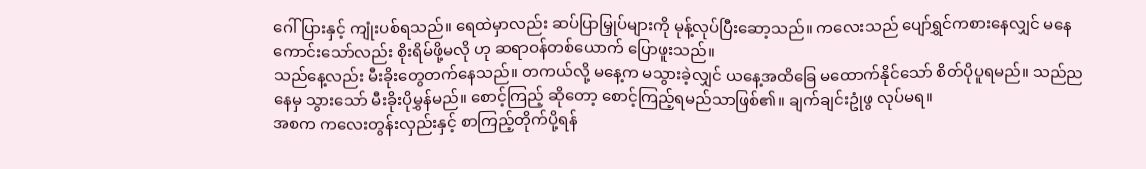ဂေါ်ပြားနှင့် ကျုံးပစ်ရသည်။ ရေထဲမှာလည်း ဆပ်ပြာမြှုပ်များကို မုန့်လုပ်ပြီးဆော့သည်။ ကလေးသည် ပျော်ရွှင်ကစားနေလျှင် မနေကောင်းသော်လည်း စိုးရိမ်ဖို့မလို ဟု ဆရာဝန်တစ်ယောက် ပြောဖူးသည်။
သည်နေ့လည်း မီးခိုးတွေတက်နေသည်။ တကယ်လို့ မနေ့က မသွားခဲ့လျှင် ယနေ့အထိခြေ မထောက်နိုင်သော် စိတ်ပိုပူရမည်။ သည်ညနေမှ သွားသော် မီးခိုးပိုမွှန်မည်။ စောင့်ကြည့် ဆိုတော့ စောင့်ကြည့်ရမည်သာဖြစ်၏။ ချက်ချင်းဥုံဖွ လုပ်မရ။
အစက ကလေးတွန်းလှည်းနှင့် စာကြည့်တိုက်ပို့ရန်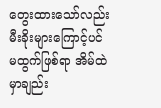တွေးထားသော်လည်း မီးခိုးများကြောင့်ပင် မထွက်ဖြစ်ရာ အိမ်ထဲမှာချည်း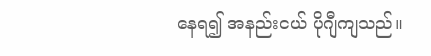နေရ၍ အနည်းငယ် ပိုဂျီကျသည်။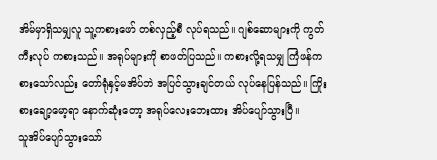အိမ်မှာရှိသမျှလူ သူ့ကစားဖော် တစ်လှည့်စီ လုပ်ရသည်။ ဂျစ်ဆောများကို ကွတ်ကီးလုပ် ကစားသည်။ အရုပ်များကို စာဖတ်ပြသည်။ ကစားလို့ရသမျှ ကြံဖန်ကစားသော်လည်း တော်ရုံနှင့်မအိပ်ဘဲ အပြင်သွားချင်တယ် လုပ်နေပြန်သည်။ ကြိုးစားချော့မော့ရာ နောက်ဆုံးတော့ အရုပ်လေးဘေးထား အိပ်ပျော်သွားပြီ။
သူအိပ်ပျော်သွားသော်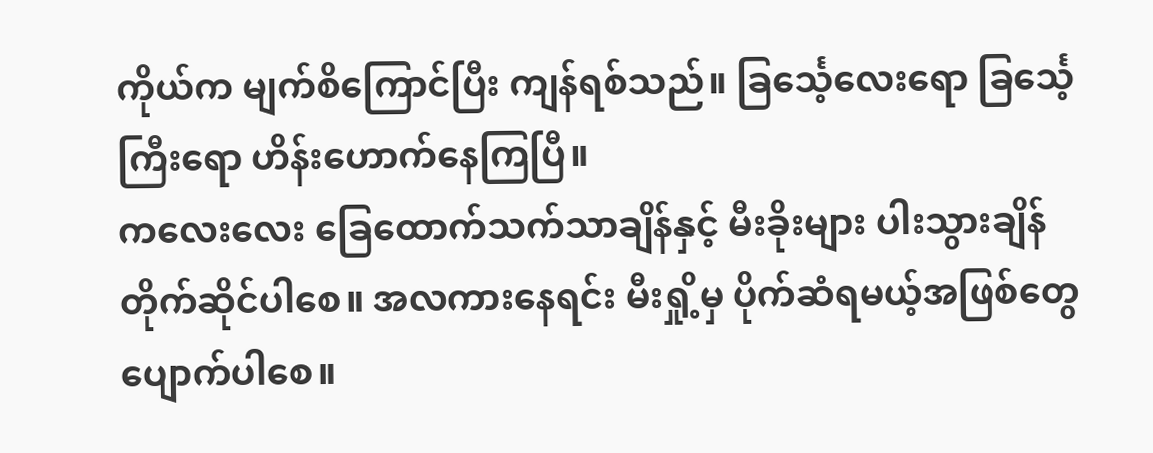ကိုယ်က မျက်စိကြောင်ပြီး ကျန်ရစ်သည်။ ခြင်္သေ့လေးရော ခြင်္သေ့ကြီးရော ဟိန်းဟောက်နေကြပြီ။
ကလေးလေး ခြေထောက်သက်သာချိန်နှင့် မီးခိုးများ ပါးသွားချိန် တိုက်ဆိုင်ပါစေ။ အလကားနေရင်း မီးရှို့မှ ပိုက်ဆံရမယ့်အဖြစ်တွေ ပျောက်ပါစေ။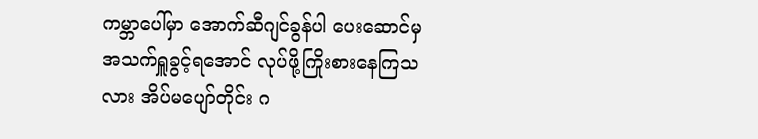ကမ္ဘာပေါ်မှာ အောက်ဆီဂျင်ခွန်ပါ ပေးဆောင်မှ အသက်ရှူခွင့်ရအောင် လုပ်ဖို့ကြိုးစားနေကြသလား အိပ်မပျော်တိုင်း ဂ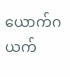ယောက်ဂယက်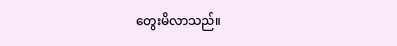တွေးမိလာသည်။